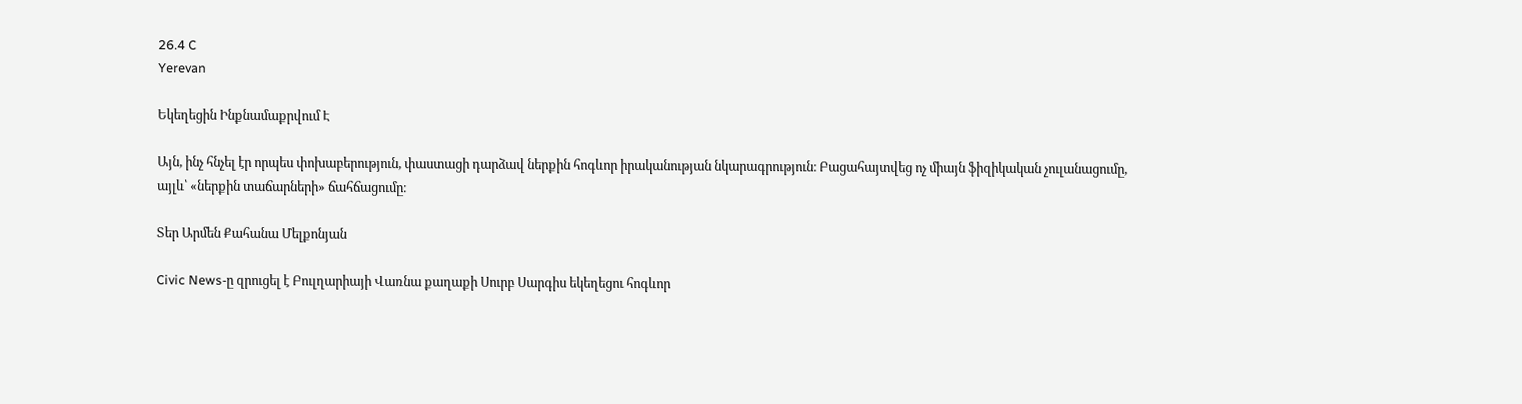26.4 C
Yerevan

Եկեղեցին Ինքնամաքրվում Է

Այն, ինչ հնչել էր որպես փոխաբերություն, փաստացի դարձավ ներքին հոգևոր իրականության նկարագրություն։ Բացահայտվեց ոչ միայն ֆիզիկական չուլանացումը, այլև՝ «ներքին տաճարների» ճահճացումը։

Տեր Արմեն Քահանա Մելքոնյան

Civic News‑ը զրուցել է Բուլղարիայի Վառնա քաղաքի Սուրբ Սարգիս եկեղեցու հոգևոր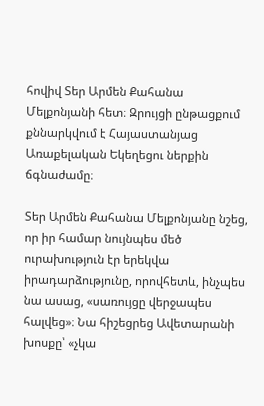հովիվ Տեր Արմեն Քահանա Մելքոնյանի հետ։ Զրույցի ընթացքում քննարկվում է Հայաստանյաց Առաքելական Եկեղեցու ներքին ճգնաժամը։

Տեր Արմեն Քահանա Մելքոնյանը նշեց, որ իր համար նույնպես մեծ ուրախություն էր երեկվա իրադարձությունը, որովհետև, ինչպես նա ասաց, «սառույցը վերջապես հալվեց»։ Նա հիշեցրեց Ավետարանի խոսքը՝ «չկա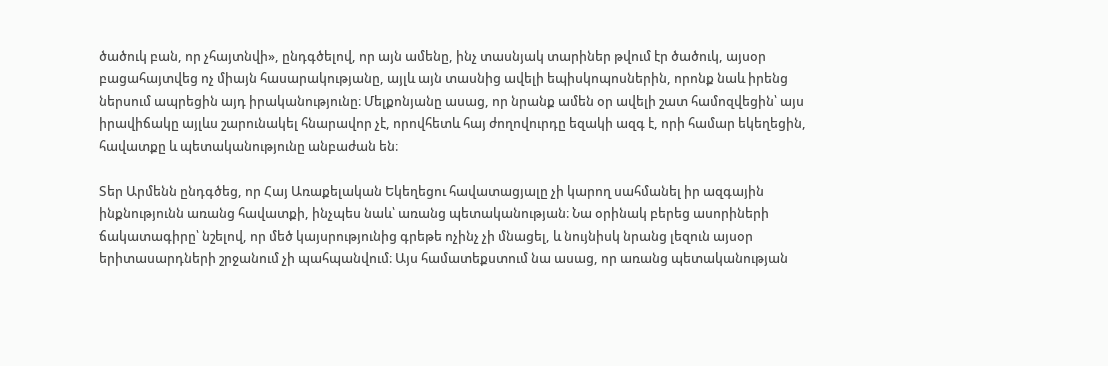ծածուկ բան, որ չհայտնվի», ընդգծելով, որ այն ամենը, ինչ տասնյակ տարիներ թվում էր ծածուկ, այսօր բացահայտվեց ոչ միայն հասարակությանը, այլև այն տասնից ավելի եպիսկոպոսներին, որոնք նաև իրենց ներսում ապրեցին այդ իրականությունը։ Մելքոնյանը ասաց, որ նրանք ամեն օր ավելի շատ համոզվեցին՝ այս իրավիճակը այլևս շարունակել հնարավոր չէ, որովհետև հայ ժողովուրդը եզակի ազգ է, որի համար եկեղեցին, հավատքը և պետականությունը անբաժան են։

Տեր Արմենն ընդգծեց, որ Հայ Առաքելական Եկեղեցու հավատացյալը չի կարող սահմանել իր ազգային ինքնությունն առանց հավատքի, ինչպես նաև՝ առանց պետականության։ Նա օրինակ բերեց ասորիների ճակատագիրը՝ նշելով, որ մեծ կայսրությունից գրեթե ոչինչ չի մնացել, և նույնիսկ նրանց լեզուն այսօր երիտասարդների շրջանում չի պահպանվում։ Այս համատեքստում նա ասաց, որ առանց պետականության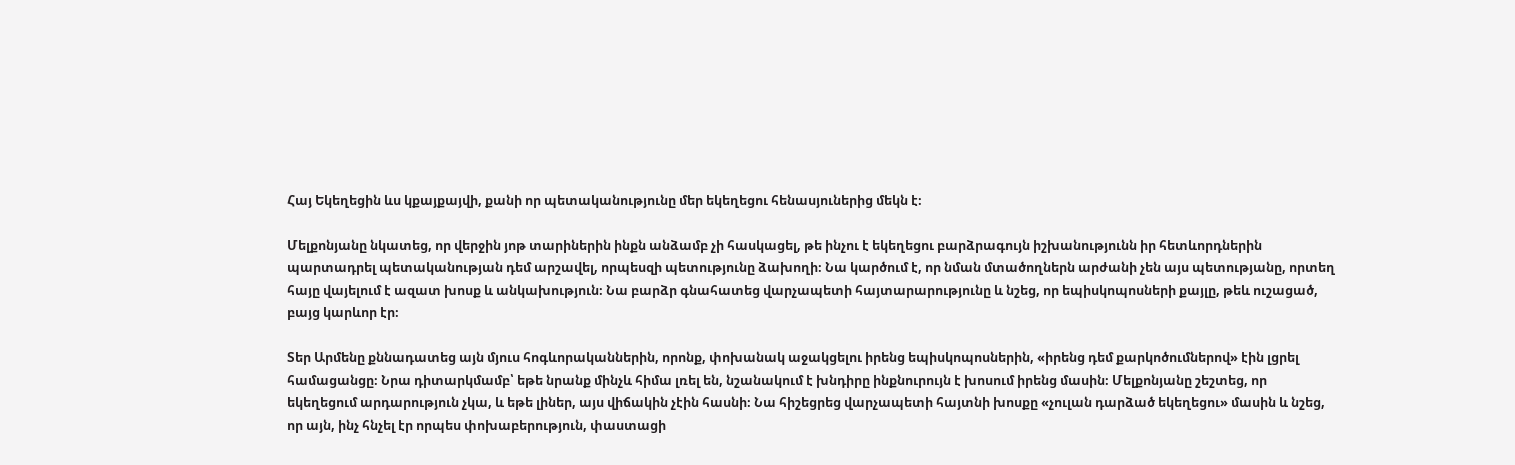Հայ Եկեղեցին ևս կքայքայվի, քանի որ պետականությունը մեր եկեղեցու հենասյուներից մեկն է։

Մելքոնյանը նկատեց, որ վերջին յոթ տարիներին ինքն անձամբ չի հասկացել, թե ինչու է եկեղեցու բարձրագույն իշխանությունն իր հետևորդներին պարտադրել պետականության դեմ արշավել, որպեսզի պետությունը ձախողի։ Նա կարծում է, որ նման մտածողներն արժանի չեն այս պետությանը, որտեղ հայը վայելում է ազատ խոսք և անկախություն։ Նա բարձր գնահատեց վարչապետի հայտարարությունը և նշեց, որ եպիսկոպոսների քայլը, թեև ուշացած, բայց կարևոր էր։

Տեր Արմենը քննադատեց այն մյուս հոգևորականներին, որոնք, փոխանակ աջակցելու իրենց եպիսկոպոսներին, «իրենց դեմ քարկոծումներով» էին լցրել համացանցը։ Նրա դիտարկմամբ՝ եթե նրանք մինչև հիմա լռել են, նշանակում է խնդիրը ինքնուրույն է խոսում իրենց մասին։ Մելքոնյանը շեշտեց, որ եկեղեցում արդարություն չկա, և եթե լիներ, այս վիճակին չէին հասնի։ Նա հիշեցրեց վարչապետի հայտնի խոսքը «չուլան դարձած եկեղեցու» մասին և նշեց, որ այն, ինչ հնչել էր որպես փոխաբերություն, փաստացի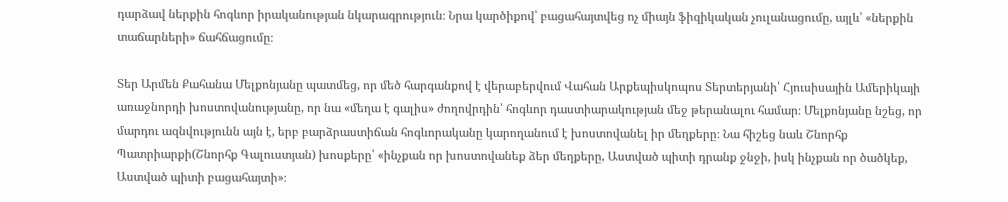դարձավ ներքին հոգևոր իրականության նկարագրություն։ Նրա կարծիքով՝ բացահայտվեց ոչ միայն ֆիզիկական չուլանացումը, այլև՝ «ներքին տաճարների» ճահճացումը։

Տեր Արմեն Քահանա Մելքոնյանը պատմեց, որ մեծ հարգանքով է վերաբերվում Վահան Արքեպիսկոպոս Տերտերյանի՝ Հյուսիսային Ամերիկայի առաջնորդի խոստովանությանը, որ նա «մեղա է գալիս» ժողովրդին՝ հոգևոր դաստիարակության մեջ թերանալու համար։ Մելքոնյանը նշեց, որ մարդու ազնվությունն այն է, երբ բարձրաստիճան հոգևորականը կարողանում է խոստովանել իր մեղքերը։ Նա հիշեց նաև Շնորհք Պատրիարքի(Շնորհք Գալուստյան) խոսքերը՝ «ինչքան որ խոստովանեք ձեր մեղքերը, Աստված պիտի դրանք ջնջի, իսկ ինչքան որ ծածկեք, Աստված պիտի բացահայտի»։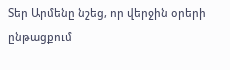Տեր Արմենը նշեց, որ վերջին օրերի ընթացքում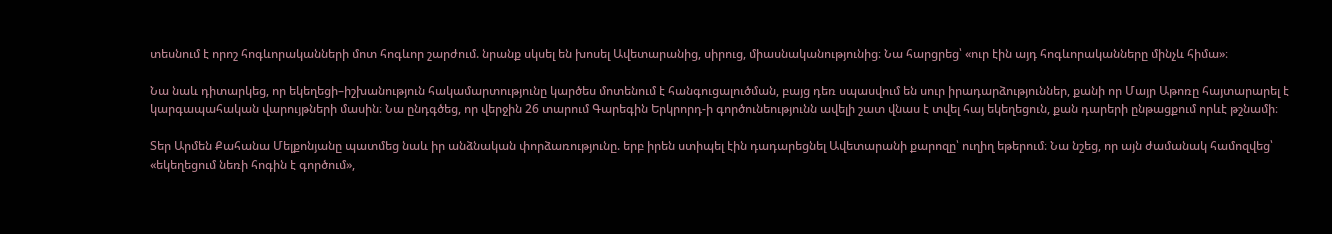տեսնում է որոշ հոգևորականների մոտ հոգևոր շարժում. նրանք սկսել են խոսել Ավետարանից, սիրուց, միասնականությունից։ Նա հարցրեց՝ «ուր էին այդ հոգևորականները մինչև հիմա»։

Նա նաև դիտարկեց, որ եկեղեցի–իշխանություն հակամարտությունը կարծես մոտենում է հանգուցալուծման, բայց դեռ սպասվում են սուր իրադարձություններ, քանի որ Մայր Աթոռը հայտարարել է կարգապահական վարույթների մասին։ Նա ընդգծեց, որ վերջին 26 տարում Գարեգին Երկրորդ‑ի գործունեությունն ավելի շատ վնաս է տվել հայ եկեղեցուն, քան դարերի ընթացքում որևէ թշնամի։

Տեր Արմեն Քահանա Մելքոնյանը պատմեց նաև իր անձնական փորձառությունը. երբ իրեն ստիպել էին դադարեցնել Ավետարանի քարոզը՝ ուղիղ եթերում։ Նա նշեց, որ այն ժամանակ համոզվեց՝ «եկեղեցում նեռի հոգին է գործում»,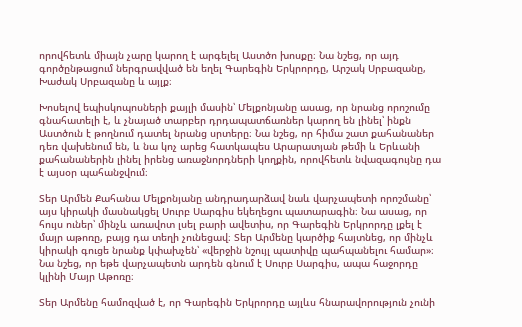որովհետև միայն չարը կարող է արգելել Աստծո խոսքը։ Նա նշեց, որ այդ գործընթացում ներգրավված են եղել Գարեգին Երկրորդը, Արշակ Սրբազանը, Խաժակ Սրբազանը և այլք։

Խոսելով եպիսկոպոսների քայլի մասին՝ Մելքոնյանը ասաց, որ նրանց որոշումը գնահատելի է, և չնայած տարբեր դրդապատճառներ կարող են լինել՝ ինքն Աստծուն է թողնում դատել նրանց սրտերը։ Նա նշեց, որ հիմա շատ քահանաներ դեռ վախենում են, և նա կոչ արեց հատկապես Արարատյան թեմի և Երևանի քահանաներին լինել իրենց առաջնորդների կողքին, որովհետև նվազագույնը դա է այսօր պահանջվում։

Տեր Արմեն Քահանա Մելքոնյանը անդրադարձավ նաև վարչապետի որոշմանը՝ այս կիրակի մասնակցել Սուրբ Սարգիս եկեղեցու պատարագին։ Նա ասաց, որ հույս ուներ՝ մինչև առավոտ լսել բարի ավետիս, որ Գարեգին Երկրորդը լքել է մայր աթոռը, բայց դա տեղի չունեցավ։ Տեր Արմենը կարծիք հայտնեց, որ մինչև կիրակի գուցե նրանք կփախչեն՝ «վերջին նշույլ պատիվը պահպանելու համար»։ Նա նշեց, որ եթե վարչապետն արդեն գնում է Սուրբ Սարգիս, ապա հաջորդը կլինի Մայր Աթոռը։

Տեր Արմենը համոզված է, որ Գարեգին Երկրորդը այլևս հնարավորություն չունի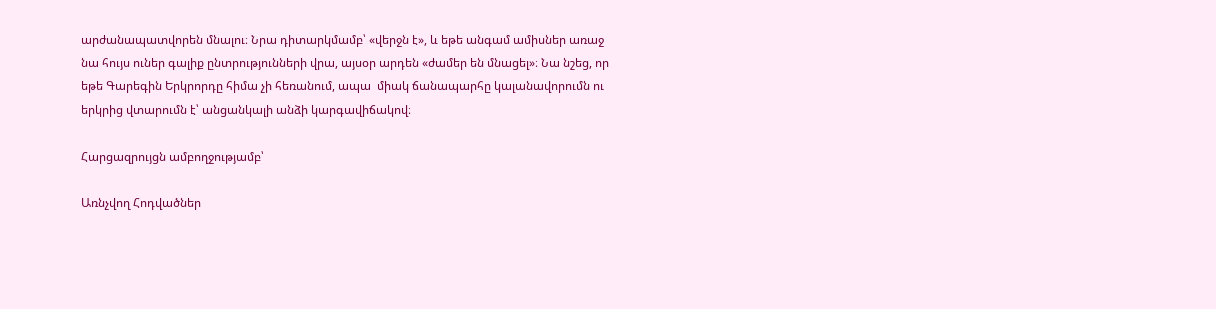արժանապատվորեն մնալու։ Նրա դիտարկմամբ՝ «վերջն է», և եթե անգամ ամիսներ առաջ նա հույս ուներ գալիք ընտրությունների վրա, այսօր արդեն «ժամեր են մնացել»։ Նա նշեց, որ եթե Գարեգին Երկրորդը հիմա չի հեռանում, ապա  միակ ճանապարհը կալանավորումն ու երկրից վտարումն է՝ անցանկալի անձի կարգավիճակով։

Հարցազրույցն ամբողջությամբ՝

Առնչվող Հոդվածներ